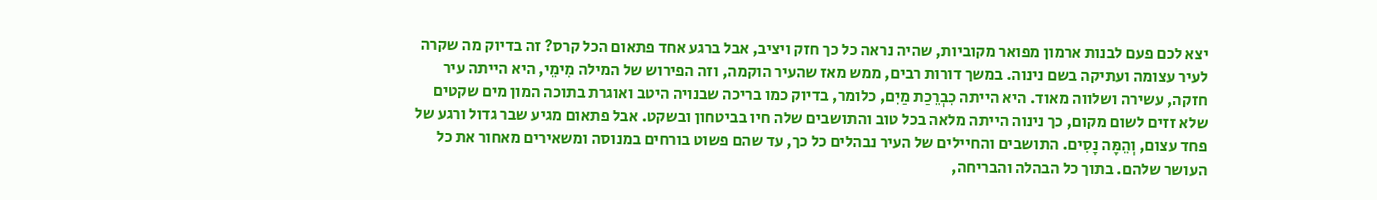יצא לכם פעם לבנות ארמון מפואר מקוביות, שהיה נראה כל כך חזק ויציב, אבל ברגע אחד פתאום הכל קרס? זה בדיוק מה שקרה לעיר עצומה ועתיקה בשם נינוה. במשך דורות רבים, ממש מאז שהעיר הוקמה, וזה הפירוש של המילה מִימֵי, היא הייתה עיר חזקה, עשירה ושלווה מאוד. היא הייתה כִבְרֵכַת מַיִם, כלומר, בדיוק כמו בריכה שבנויה היטב ואוגרת בתוכה המון מים שקטים שלא זזים לשום מקום, כך נינוה הייתה מלאה בכל טוב והתושבים שלה חיו בביטחון ובשקט. אבל פתאום מגיע שבר גדול ורגע של פחד עצום, וְהֵמָּה נָסִים. התושבים והחיילים של העיר נבהלים כל כך, עד שהם פשוט בורחים במנוסה ומשאירים מאחור את כל העושר שלהם. בתוך כל הבהלה והבריחה,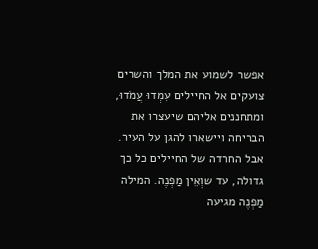אפשר לשמוע את המלך והשרים צועקים אל החיילים עִמְדוּ עֲמֹדוּ, ומתחננים אליהם שיעצרו את הבריחה ויישארו להגן על העיר. אבל החרדה של החיילים כל כך גדולה, עד שוְאֵין מַפְנֶה. המילה מַפְנֶה מגיעה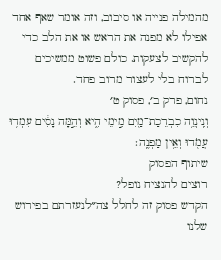מהמילה פנייה או סיבוב, וזה אומר שאף אחד אפילו לא מפנה את הראש או את הלב כדי להקשיב לצעקות. כולם פשוט ממשיכים לברוח בלי לעצור מרוב פחד.
נחום, פרק ב׳, פסוק ט׳
וְנִֽינְוֵ֥ה כִבְרֵכַת־מַ֖יִם מִ֣ימֵי הִ֑יא וְהֵ֣מָּה נָסִ֔ים עִמְד֥וּ עֲמֹ֖דוּ וְאֵ֥ין מַפְנֶֽה׃
שיתוף הפסוק
רוצים להנציח נופל?
הקדש פסוק זה לחלל צה״לנעזרתם בפירוש שלנו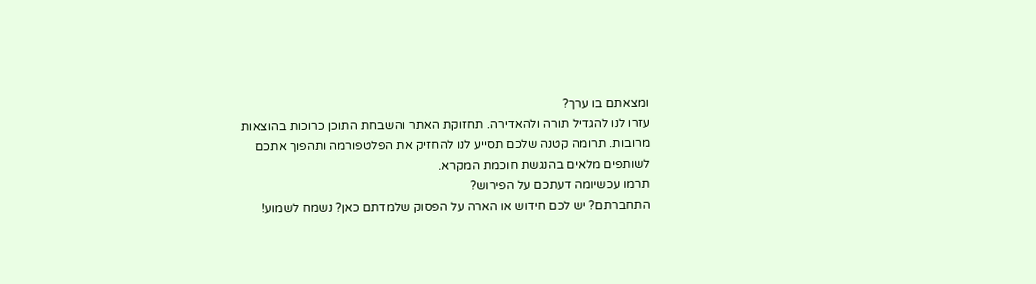ומצאתם בו ערך?
עזרו לנו להגדיל תורה ולהאדירה. תחזוקת האתר והשבחת התוכן כרוכות בהוצאות מרובות. תרומה קטנה שלכם תסייע לנו להחזיק את הפלטפורמה ותהפוך אתכם לשותפים מלאים בהנגשת חוכמת המקרא.
תרמו עכשיומה דעתכם על הפירוש?
התחברתם? יש לכם חידוש או הארה על הפסוק שלמדתם כאן? נשמח לשמוע!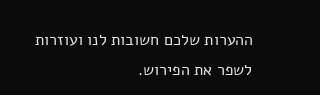ההערות שלכם חשובות לנו ועוזרות לשפר את הפירוש.